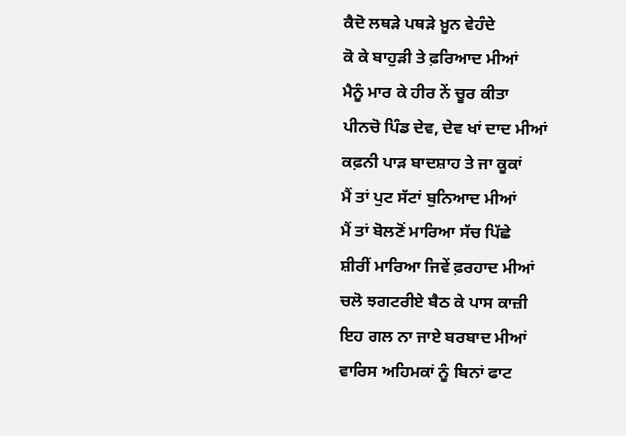ਕੈਦੋ ਲਥੜੇ ਪਥੜੇ ਖ਼ੂਨ ਵੇਹੰਦੇ
ਕੋ ਕੇ ਬਾਹੁੜੀ ਤੇ ਫ਼ਰਿਆਦ ਮੀਆਂ
ਮੈਨੂੰ ਮਾਰ ਕੇ ਹੀਰ ਨੇਂ ਚੂਰ ਕੀਤਾ
ਪੀਨਚੋ ਪਿੰਡ ਦੇਵ, ਦੇਵ ਖਾਂ ਦਾਦ ਮੀਆਂ
ਕਫ਼ਨੀ ਪਾੜ ਬਾਦਸ਼ਾਹ ਤੇ ਜਾ ਕੂਕਾਂ
ਮੈਂ ਤਾਂ ਪੁਟ ਸੱਟਾਂ ਬੁਨਿਆਦ ਮੀਆਂ
ਮੈਂ ਤਾਂ ਬੋਲਣੋਂ ਮਾਰਿਆ ਸੱਚ ਪਿੱਛੇ
ਸ਼ੀਰੀਂ ਮਾਰਿਆ ਜਿਵੇਂ ਫ਼ਰਹਾਦ ਮੀਆਂ
ਚਲੋ ਝਗਟਰੀਏ ਬੈਠ ਕੇ ਪਾਸ ਕਾਜ਼ੀ
ਇਹ ਗਲ ਨਾ ਜਾਏ ਬਰਬਾਦ ਮੀਆਂ
ਵਾਰਿਸ ਅਹਿਮਕਾਂ ਨੂੰ ਬਿਨਾਂ ਫਾਟ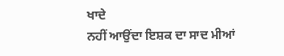ਖਾਦੇ
ਨਹੀਂ ਆਉਂਦਾ ਇਸ਼ਕ ਦਾ ਸਾਦ ਮੀਆਂ